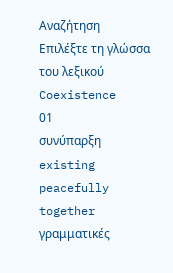Αναζήτηση
Επιλέξτε τη γλώσσα του λεξικού
Coexistence
01
συνύπαρξη
existing peacefully together
γραμματικές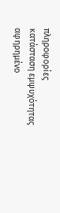πληροφορίες
κατάσταση εμψυχότητας
αφηρημένο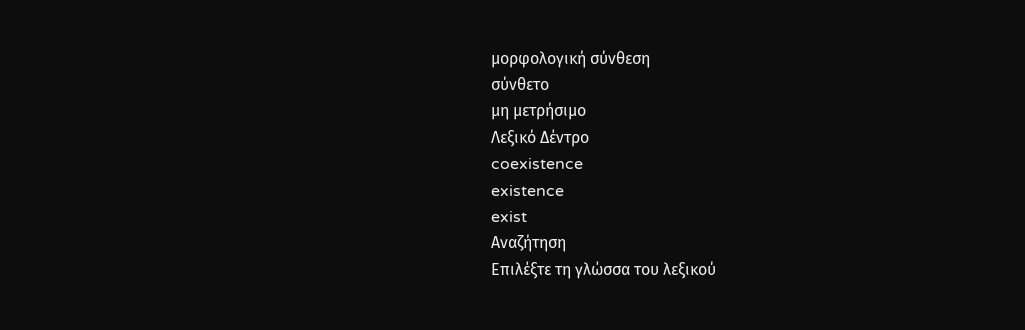μορφολογική σύνθεση
σύνθετο
μη μετρήσιμο
Λεξικό Δέντρο
coexistence
existence
exist
Αναζήτηση
Επιλέξτε τη γλώσσα του λεξικού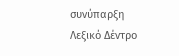συνύπαρξη
Λεξικό Δέντρο